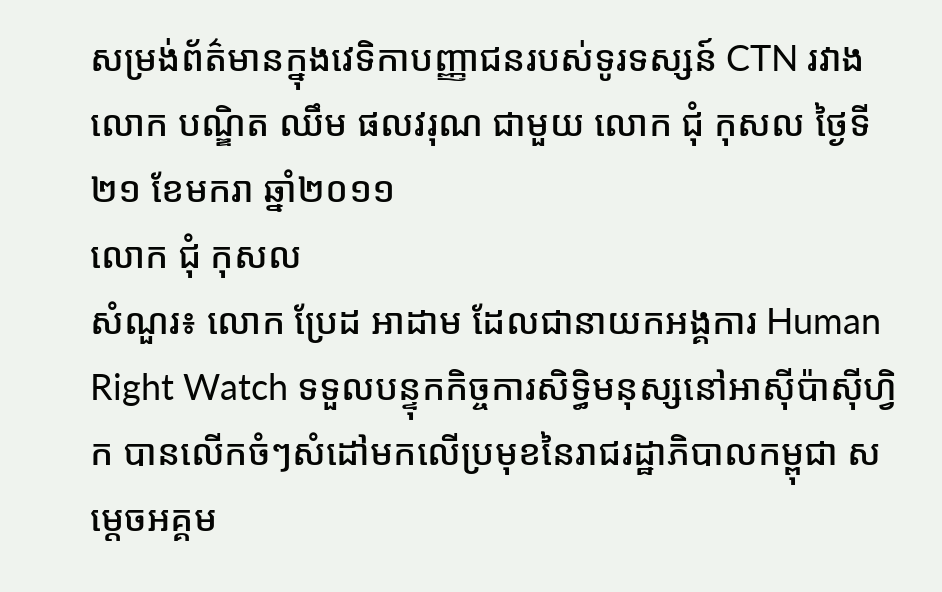សម្រង់ព័ត៌មានក្នុងវេទិកាបញ្ញាជនរបស់ទូរទស្សន៍ CTN រវាង លោក បណ្ឌិត ឈឹម ផលវរុណ ជាមួយ លោក ជុំ កុសល ថ្ងៃទី២១ ខែមករា ឆ្នាំ២០១១
លោក ជុំ កុសល
សំណួរ៖ លោក ប្រែដ អាដាម ដែលជានាយកអង្គការ Human Right Watch ទទួលបន្ទុកកិច្ចការសិទ្ធិមនុស្សនៅអាស៊ីប៉ាស៊ីហ្វិក បានលើកចំៗសំដៅមកលើប្រមុខនៃរាជរដ្ឋាភិបាលកម្ពុជា សម្តេចអគ្គម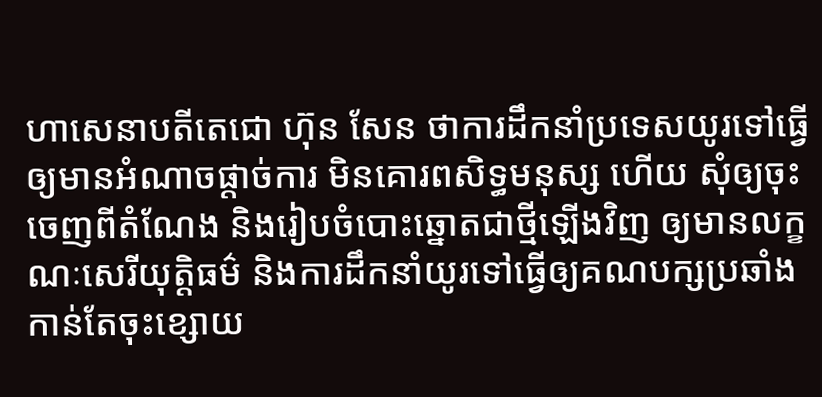ហាសេនាបតីតេជោ ហ៊ុន សែន ថាការដឹកនាំប្រទេសយូរទៅធ្វើឲ្យមានអំណាចផ្តាច់ការ មិនគោរពសិទ្ធមនុស្ស ហើយ សុំឲ្យចុះចេញពីតំណែង និងរៀបចំបោះឆ្នោតជាថ្មីឡើងវិញ ឲ្យមានលក្ខណៈសេរីយុត្តិធម៌ និងការដឹកនាំយូរទៅធ្វើឲ្យគណបក្សប្រឆាំងកាន់តែចុះខ្សោយ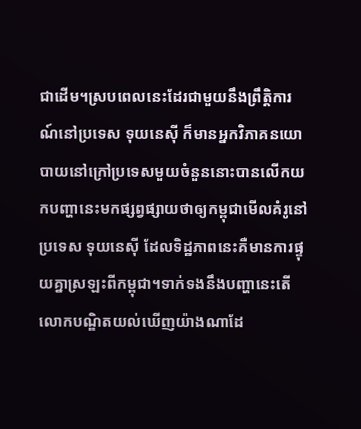ជាដើម។ស្របពេលនេះដែរជាមួយនឹងព្រឹត្តិការណ៍នៅប្រទេស ទុយនេស៊ី ក៏មានអ្នកវិភាគនយោបាយនៅក្រៅប្រទេសមួយចំនួននោះបានលើកយកបញ្ហានេះមកផ្សព្វផ្សាយថាឲ្យកម្ពុជាមើលគំរូនៅប្រទេស ទុយនេស៊ី ដែលទិដ្ឋភាពនេះគឺមានការផ្ទុយគ្នាស្រឡះពីកម្ពុជា។ទាក់ទងនឹងបញ្ហានេះតើលោកបណ្ឌិតយល់ឃើញយ៉ាងណាដែ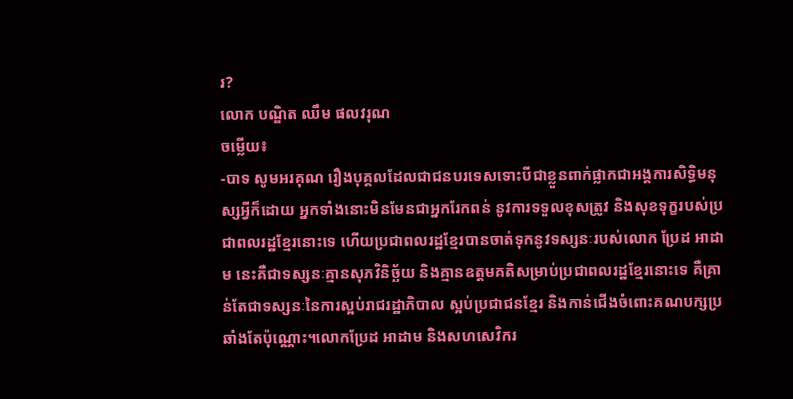រ?
លោក បណ្ឌិត ឈឹម ផលវរុណ
ចម្លើយ៖
-បាទ សូមអរគុណ រឿងបុគ្គលដែលជាជនបរទេសទោះបីជាខ្លួនពាក់ផ្លាកជាអង្គការសិទិ្ធមនុស្សអ្វីក៏ដោយ អ្នកទាំងនោះមិនមែនជាអ្នករែកពន់ នូវការទទួលខុសត្រូវ និងសុខទុក្ខរបស់ប្រជាពលរដ្ឋខ្មែរនោះទេ ហើយប្រជាពលរដ្ឋខ្មែរបានចាត់ទុកនូវទស្សនៈរបស់លោក ប្រែដ អាដាម នេះគឺជាទស្សនៈគ្មានសុភវិនិច្ឆ័យ និងគ្មានឧត្តមគតិសម្រាប់ប្រជាពលរដ្ឋខ្មែរនោះទេ គឺគ្រាន់តែជាទស្សនៈនៃការស្អប់រាជរដ្ឋាភិបាល ស្អប់ប្រជាជនខ្មែរ និងកាន់ជើងចំពោះគណបក្សប្រឆាំងតែប៉ុណ្ណោះ។លោកប្រែដ អាដាម និងសហសេវិករ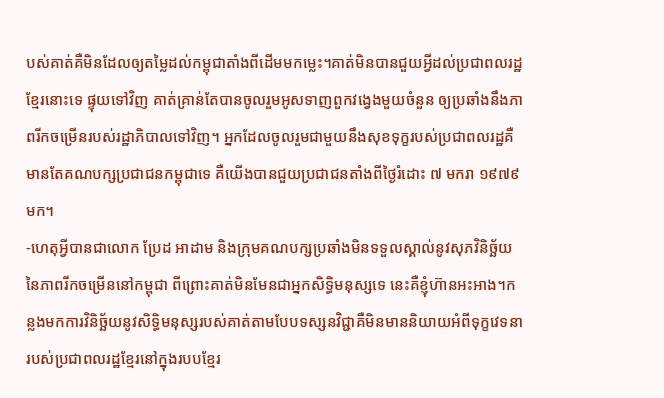បស់គាត់គឺមិនដែលឲ្យតម្លៃដល់កម្ពុជាតាំងពីដើមមកម្លេះ។គាត់មិនបានជួយអ្វីដល់ប្រជាពលរដ្ឋខ្មែរនោះទេ ផ្ទុយទៅវិញ គាត់គ្រាន់តែបានចូលរួមអូសទាញពួកវង្វេងមួយចំនួន ឲ្យប្រឆាំងនឹងភាពរីកចម្រើនរបស់រដ្ឋាភិបាលទៅវិញ។ អ្នកដែលចូលរួមជាមួយនឹងសុខទុក្ខរបស់ប្រជាពលរដ្ឋគឺមានតែគណបក្សប្រជាជនកម្ពុជាទេ គឺយើងបានជួយប្រជាជនតាំងពីថ្ងៃរំដោះ ៧ មករា ១៩៧៩មក។
-ហេតុអ្វីបានជាលោក ប្រែដ អាដាម និងក្រុមគណបក្សប្រឆាំងមិនទទួលស្គាល់នូវសុភវិនិច្ឆ័យនៃភាពរីកចម្រើននៅកម្ពុជា ពីព្រោះគាត់មិនមែនជាអ្នកសិទ្ធិមនុស្សទេ នេះគឺខ្ញុំហ៊ានអះអាង។កន្លងមកការវិនិច្ឆ័យនូវសិទ្ធិមនុស្សរបស់គាត់តាមបែបទស្សនវិជ្ជាគឺមិនមាននិយាយអំពីទុក្ខវេទនារបស់ប្រជាពលរដ្ឋខ្មែរនៅក្នុងរបបខ្មែរ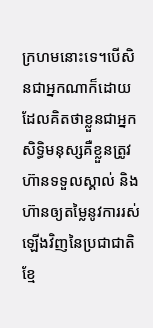ក្រហមនោះទេ។បើសិនជាអ្នកណាក៏ដោយដែលគិតថាខ្លួនជាអ្នកសិទ្ធិមនុស្សគឺខ្លួនត្រូវហ៊ានទទួលស្គាល់ និងហ៊ានឲ្យតម្លៃនូវការរស់ឡើងវិញនៃប្រជាជាតិខ្មែ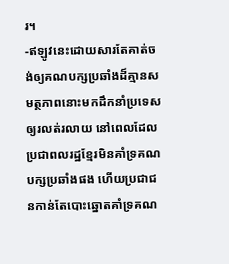រ។
-ឥឡូវនេះដោយសារតែគាត់ចង់ឲ្យគណបក្សប្រឆាំងដ៏គ្មានសមត្ថភាពនោះមកដឹកនាំប្រទេសឲ្យរលត់រលាយ នៅពេលដែលប្រជាពលរដ្ឋខ្មែរមិនគាំទ្រគណបក្សប្រឆាំងផង ហើយប្រជាជនកាន់តែបោះឆ្នោតគាំទ្រគណ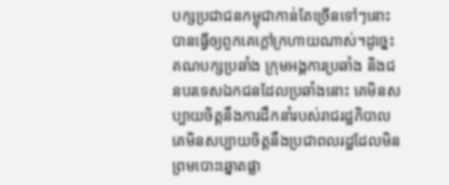បក្សប្រជាជនកម្ពុជាកាន់តែច្រើនទៅៗនោះ បានធ្វើឲ្យពួកគេក្តៅក្រហាយណាស់។ដូច្នេះគណបក្សប្រឆាំង ក្រុមអង្គការប្រឆាំង និងជនបរទេសឯកជនដែលប្រឆាំងនោះ គេមិនសប្បាយចិត្តនឹងការដឹកនាំរបស់រាជរដ្ឋភិបាល គេមិនសប្បាយចិត្តនឹងប្រជាពលរដ្ឋដែលមិនព្រមបោះឆ្នោតផ្លា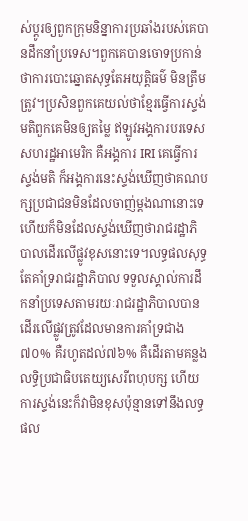ស់ប្តូរឲ្យពួកក្រុមនិន្នាការប្រឆាំងរបស់គេបានដឹកនាំប្រទេស។ពួកគេបានចោទប្រកាន់ថាការបោះឆ្នោតសុទ្ធតែអយុត្តិធម៌ មិនត្រឹមត្រូវ។ប្រសិនពួកគេយល់ថាខ្មែរធ្វើការស្ទង់មតិពួកគេមិនឲ្យតម្លៃ ឥឡូវអង្គការបរទេសសហរដ្ឋអាមេរិក គឺអង្គការ IRI គេធ្វើការស្ទង់មតិ ក៏អង្គការនេះស្ទង់ឃើញថាគណបក្សប្រជាជនមិនដែលចាញ់ម្តងណានោះទេ ហើយក៏មិនដែលស្ទង់ឃើញថារាជរដ្ឋាភិបាលដើរលើផ្លូវខុសនោះទេ។លទ្ធផលសុទ្ធតែគាំទ្ររាជរដ្ឋាភិបាល ទទួលស្គាល់ការដឹកនាំប្រទេសតាមរយៈរាជរដ្ឋាភិបាលបានដើរលើផ្លូវត្រូវដែលមានការគាំទ្រជាង៧០% គឺរហូតដល់៧៦% គឺដើរតាមគន្លងលទ្ធិប្រជាធិបតេយ្យសេរីពហុបក្ស ហើយការស្ទង់នេះក៏វាមិនខុសប៉ុន្មានទៅនឹងលទ្ធផល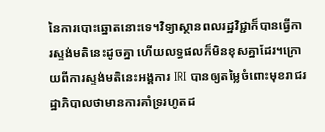នៃការបោះឆ្នោតនោះទេ។វិទ្យាស្ថានពលរដ្ឋវិជ្ជាក៏បានធ្វើការស្ទង់មតិនេះដូចគ្នា ហើយលទ្ធផលក៏មិនខុសគ្នាដែរ។ក្រោយពីការស្ទង់មតិនេះអង្គការ IRI បានឲ្យតម្លៃចំពោះមុខរាជរដ្ឋាភិបាលថាមានការគាំទ្ររហូតដ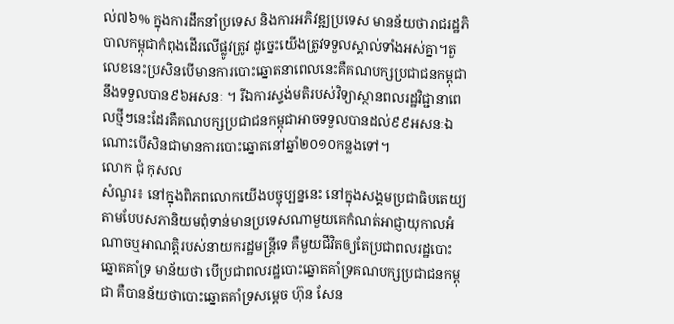ល់៧៦% ក្នុងការដឹកនាំប្រទេស និងការអភិវឌ្ឍប្រទេស មានន័យថារាជរដ្ឋភិបាលកម្ពុជាកំពុងដើរលើផ្លូវត្រូវ ដូច្នេះយើងត្រូវទទួលស្គាល់ទាំងអស់គ្នា។តួលេខនេះប្រសិនបើមានការបោះឆ្នោតនាពេលនេះគឺគណបក្សប្រជាជនកម្ពុជា នឹងទទួលបាន៩៦អសនៈ ។ រីឯការស្ទង់មតិរបស់វិទ្យាស្ថានពលរដ្ឋវិជ្ជានាពេលថ្មីៗនេះដែរគឺគណបក្សប្រជាជនកម្ពុជាអាចទទួលបានដល់៩៩អសនៈឯណោះបើសិនជាមានការបោះឆ្នោតនៅឆ្នាំ២០១០កន្លងទៅ។
លោក ជុំ កុសល
សំណួរ៖ នៅក្នុងពិភពលោកយើងបច្ចុប្បន្ននេះ នៅក្នុងសង្គមប្រជាធិបតេយ្យតាមបែបសភានិយមពុំទាន់មានប្រទេសណាមួយគេកំណត់អាជ្ញាយុកាលអំណាចឬអាណត្តិរបស់នាយករដ្ឋមន្ត្រីទេ គឺមួយជីវិតឲ្យតែប្រជាពលរដ្ឋបោះឆ្នោតគាំទ្រ មាន័យថា បើប្រជាពលរដ្ឋបោះឆ្នោតគាំទ្រគណបក្សប្រជាជនកម្ពុជា គឺបានន័យថាបោះឆ្នោតគាំទ្រសម្តេច ហ៊ុន សែន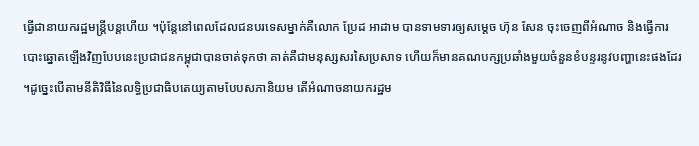ធ្វើជានាយករដ្ឋមន្ត្រីបន្តហើយ ។ប៉ុន្តែនៅពេលដែលជនបរទេសម្នាក់គឺលោក ប្រែដ អាដាម បានទាមទារឲ្យសម្តេច ហ៊ុន សែន ចុះចេញពីអំណាច និងធ្វើការបោះឆ្នោតឡើងវិញបែបនេះប្រជាជនកម្ពុជាបានចាត់ទុកថា គាត់គឺជាមនុស្សសរសៃប្រសាទ ហើយក៏មានគណបក្សប្រឆាំងមួយចំនួនខំបន្ទរនូវបញ្ហានេះផងដែរ ។ដូច្នេះបើតាមនីតិវិធីនៃលទ្ធិប្រជាធិបតេយ្យតាមបែបសភានិយម តើអំណាចនាយករដ្ឋម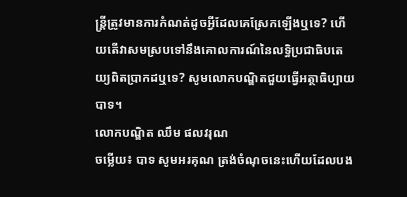ន្ត្រីត្រូវមានការកំណត់ដូចអ្វីដែលគេស្រែកឡើងឬទេ? ហើយតើវាសមស្របទៅនឹងគោលការណ៍នៃលទ្ធិប្រជាធិបតេយ្យពិតប្រាកដឬទេ? សូមលោកបណ្ឌិតជួយធ្វើអត្ថាធិប្បាយ បាទ។
លោកបណ្ឌិត ឈឹម ផលវរុណ
ចម្លើយ៖ បាទ សូមអរគុណ ត្រង់ចំណុចនេះហើយដែលបង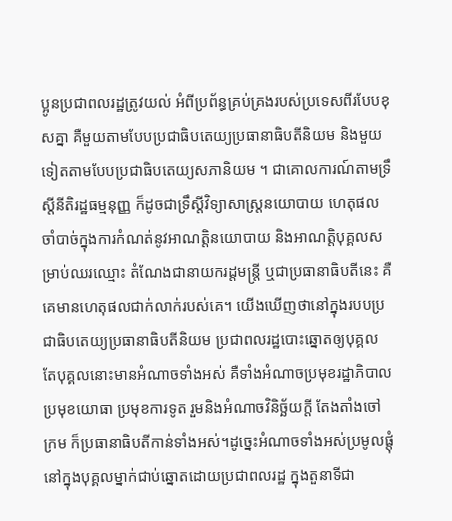ប្អូនប្រជាពលរដ្ឋត្រូវយល់ អំពីប្រព័ន្ធគ្រប់គ្រងរបស់ប្រទេសពីរបែបខុសគ្នា គឺមួយតាមបែបប្រជាធិបតេយ្យប្រធានាធិបតីនិយម និងមួយទៀតតាមបែបប្រជាធិបតេយ្យសភានិយម ។ ជាគោលការណ៍តាមទ្រឹស្តីនីតិរដ្ឋធម្មនុញ្ញ ក៏ដូចជាទ្រឹស្តីវិទ្យាសាស្ត្រនយោបាយ ហេតុផលចាំបាច់ក្នុងការកំណត់នូវអាណត្តិនយោបាយ និងអាណត្តិបុគ្គលសម្រាប់ឈរឈ្មោះ តំណែងជានាយករដ្ដមន្ត្រី ឬជាប្រធានាធិបតីនេះ គឺគេមានហេតុផលជាក់លាក់របស់គេ។ យើងឃើញថានៅក្នុងរបបប្រជាធិបតេយ្យប្រធានាធិបតីនិយម ប្រជាពលរដ្ឋបោះឆ្នោតឲ្យបុគ្គល តែបុគ្គលនោះមានអំណាចទាំងអស់ គឺទាំងអំណាចប្រមុខរដ្ឋាភិបាល ប្រមុខយោធា ប្រមុខការទូត រួមនិងអំណាចវិនិច្ឆ័យក្តី តែងតាំងចៅក្រម ក៏ប្រធានាធិបតីកាន់ទាំងអស់។ដូច្នេះអំណាចទាំងអស់ប្រមូលផ្តុំនៅក្នុងបុគ្គលម្នាក់ជាប់ឆ្នោតដោយប្រជាពលរដ្ឋ ក្នុងតួនាទីជា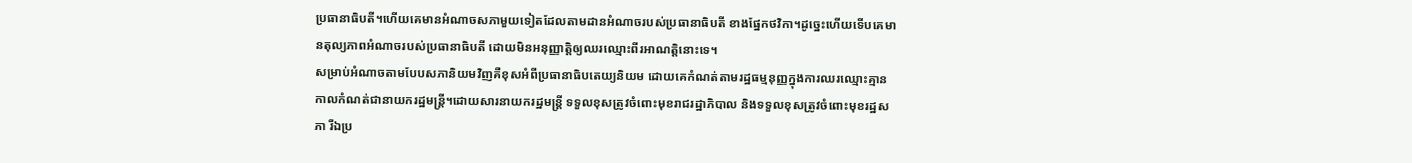ប្រធានាធិបតី។ហើយគេមានអំណាចសភាមួយទៀតដែលតាមដានអំណាចរបស់ប្រធានាធិបតី ខាងផ្នែកថវិកា។ដូច្នេះហើយទើបគេមានតុល្យភាពអំណាចរបស់ប្រធានាធិបតី ដោយមិនអនុញ្ញាត្តិឲ្យឈរឈ្មោះពីរអាណត្តិនោះទេ។
សម្រាប់អំណាចតាមបែបសភានិយមវិញគឺខុសអំពីប្រធានាធិបតេយ្យនិយម ដោយគេកំណត់តាមរដ្ឋធម្មនុញ្ញក្នុងការឈរឈ្មោះគ្មានកាលកំណត់ជានាយករដ្ឋមន្ត្រី។ដោយសារនាយករដ្ឋមន្រ្តី ទទួលខុសត្រូវចំពោះមុខរាជរដ្ឋាភិបាល និងទទួលខុសត្រូវចំពោះមុខរដ្ឋសភា រីឯប្រ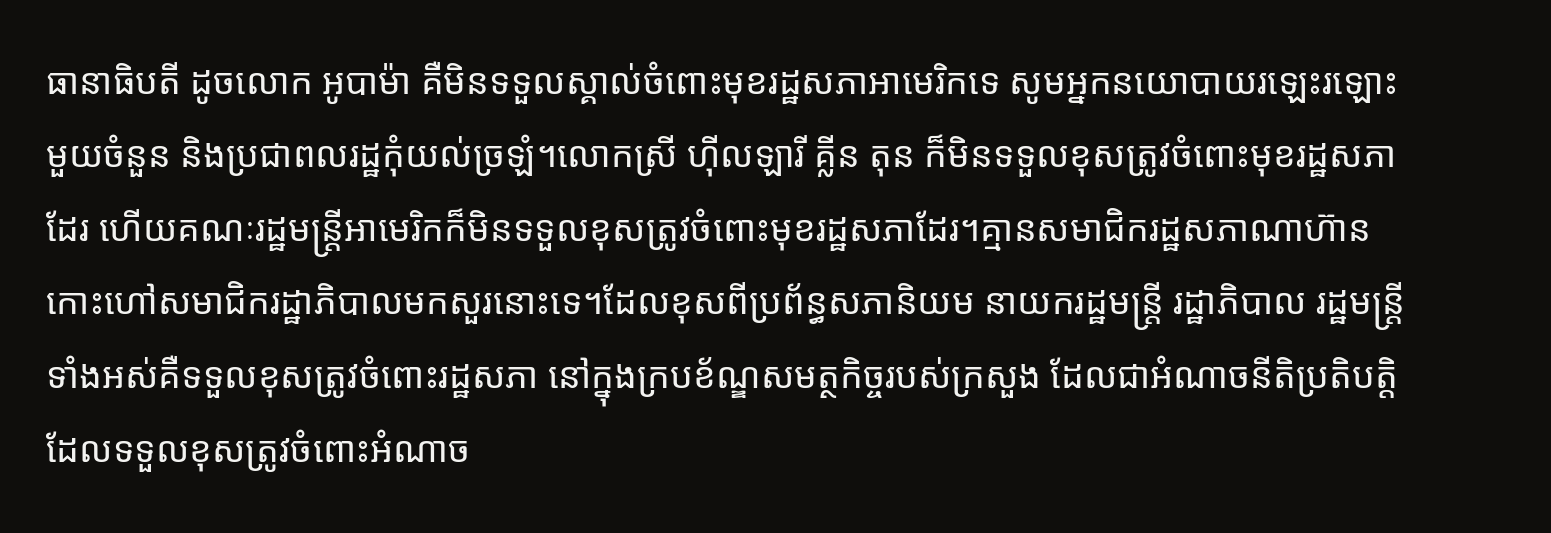ធានាធិបតី ដូចលោក អូបាម៉ា គឺមិនទទួលស្គាល់ចំពោះមុខរដ្ឋសភាអាមេរិកទេ សូមអ្នកនយោបាយរឡេះរឡោះមួយចំនួន និងប្រជាពលរដ្ឋកុំយល់ច្រឡំ។លោកស្រី ហ៊ីលឡារី គ្លីន តុន ក៏មិនទទួលខុសត្រូវចំពោះមុខរដ្ឋសភាដែរ ហើយគណៈរដ្ឋមន្ត្រីអាមេរិកក៏មិនទទួលខុសត្រូវចំពោះមុខរដ្ឋសភាដែរ។គ្មានសមាជិករដ្ឋសភាណាហ៊ានកោះហៅសមាជិករដ្ឋាភិបាលមកសួរនោះទេ។ដែលខុសពីប្រព័ន្ធសភានិយម នាយករដ្ឋមន្ត្រី រដ្ឋាភិបាល រដ្ឋមន្ត្រី ទាំងអស់គឺទទួលខុសត្រូវចំពោះរដ្ឋសភា នៅក្នុងក្របខ័ណ្ឌសមត្ថកិច្ចរបស់ក្រសួង ដែលជាអំណាចនីតិប្រតិបត្តិ ដែលទទួលខុសត្រូវចំពោះអំណាច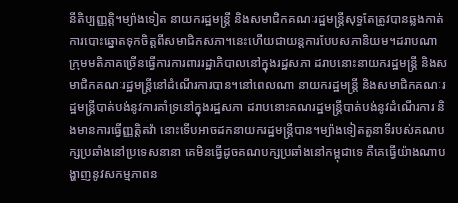នីតិប្បញ្ញត្តិ។ម្យ៉ាងទៀត នាយករដ្ឋមន្ត្រី និងសមាជិកគណៈរដ្ឋមន្ត្រីសុទ្ធតែត្រូវបានឆ្លងកាត់ការបោះឆ្នោតទុកចិត្តពីសមាជិកសភា។នេះហើយជាយន្តការបែបសភានិយម។ដរាបណាក្រុមមតិភាគច្រើនធ្វើការការពាររដ្ឋាភិបាលនៅក្នុងរដ្ឋសភា ដរាបនោះនាយករដ្ឋមន្ត្រី និងសមាជិកគណៈរដ្ឋមន្ត្រីនៅដំណើរការបាន។នៅពេលណា នាយករដ្ឋមន្ត្រី និងសមាជិកគណៈរដ្ឋមន្ត្រីបាត់បង់នូវការគាំទ្រនៅក្នុងរដ្ឋសភា ដរាបនោះគណរដ្ឋមន្ត្រីបាត់បង់នូវដំណើរការ និងមានការធ្វើញ្ញត្តិតវ៉ា នោះទើបអាចដកនាយករដ្ឋមន្ត្រីបាន។ម្យ៉ាងទៀតតួនាទីរបស់គណបក្សប្រឆាំងនៅប្រទេសនានា គេមិនធ្វើដូចគណបក្សប្រឆាំងនៅកម្ពុជាទេ គឺគេធ្វើយ៉ាងណាបង្ហាញនូវសកម្មភាពន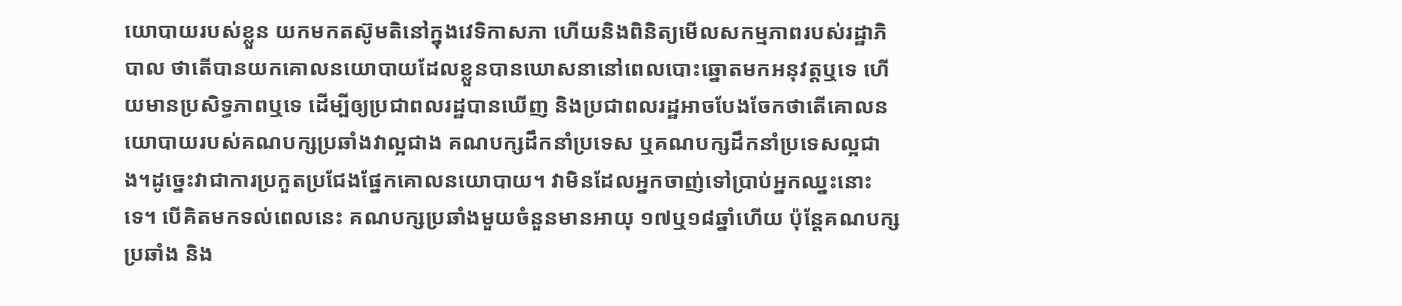យោបាយរបស់ខ្លួន យកមកតស៊ូមតិនៅក្នុងវេទិកាសភា ហើយនិងពិនិត្យមើលសកម្មភាពរបស់រដ្ឋាភិបាល ថាតើបានយកគោលនយោបាយដែលខ្លួនបានឃោសនានៅពេលបោះឆ្នោតមកអនុវត្តឬទេ ហើយមានប្រសិទ្ធភាពឬទេ ដើម្បីឲ្យប្រជាពលរដ្ឋបានឃើញ និងប្រជាពលរដ្ឋអាចបែងចែកថាតើគោលនយោបាយរបស់គណបក្សប្រឆាំងវាល្អជាង គណបក្សដឹកនាំប្រទេស ឬគណបក្សដឹកនាំប្រទេសល្អជាង។ដូច្នេះវាជាការប្រកួតប្រជែងផ្នែកគោលនយោបាយ។ វាមិនដែលអ្នកចាញ់ទៅប្រាប់អ្នកឈ្នះនោះទេ។ បើគិតមកទល់ពេលនេះ គណបក្សប្រឆាំងមួយចំនួនមានអាយុ ១៧ឬ១៨ឆ្នាំហើយ ប៉ុន្តែគណបក្សប្រឆាំង និង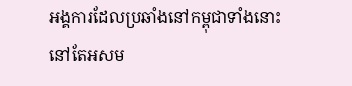អង្គការដែលប្រឆាំងនៅកម្ពុជាទាំងនោះនៅតែអសម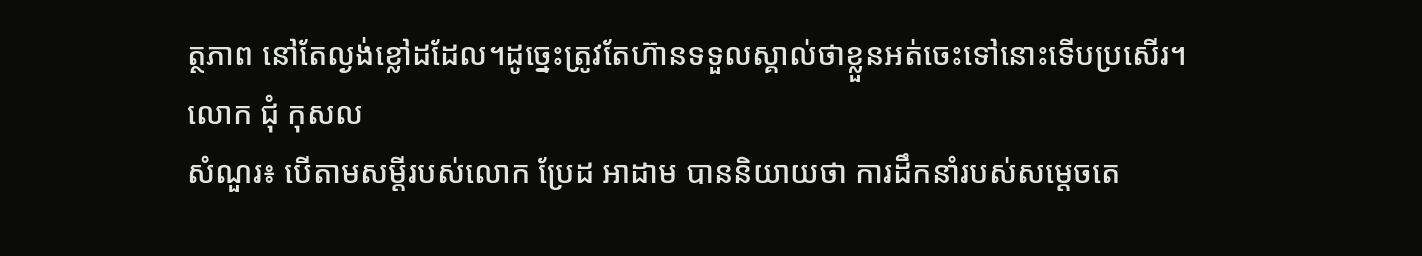ត្ថភាព នៅតែល្ងង់ខ្លៅដដែល។ដូច្នេះត្រូវតែហ៊ានទទួលស្គាល់ថាខ្លួនអត់ចេះទៅនោះទើបប្រសើរ។
លោក ជុំ កុសល
សំណួរ៖ បើតាមសម្តីរបស់លោក ប្រែដ អាដាម បាននិយាយថា ការដឹកនាំរបស់សម្តេចតេ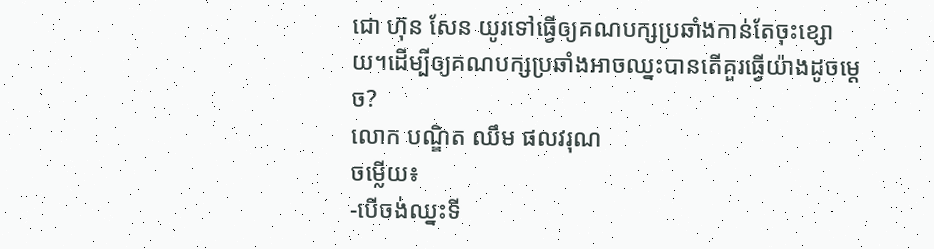ជោ ហ៊ុន សែន យូរទៅធ្វើឲ្យគណបក្សប្រឆាំងកាន់តែចុះខ្សោយ។ដើម្បីឲ្យគណបក្សប្រឆាំងអាចឈ្នះបានតើគួរធ្វើយ៉ាងដូចម្តេច?
លោក បណ្ឌិត ឈឹម ផលវរុណ
ចម្លើយ៖
-បើចង់ឈ្នះទី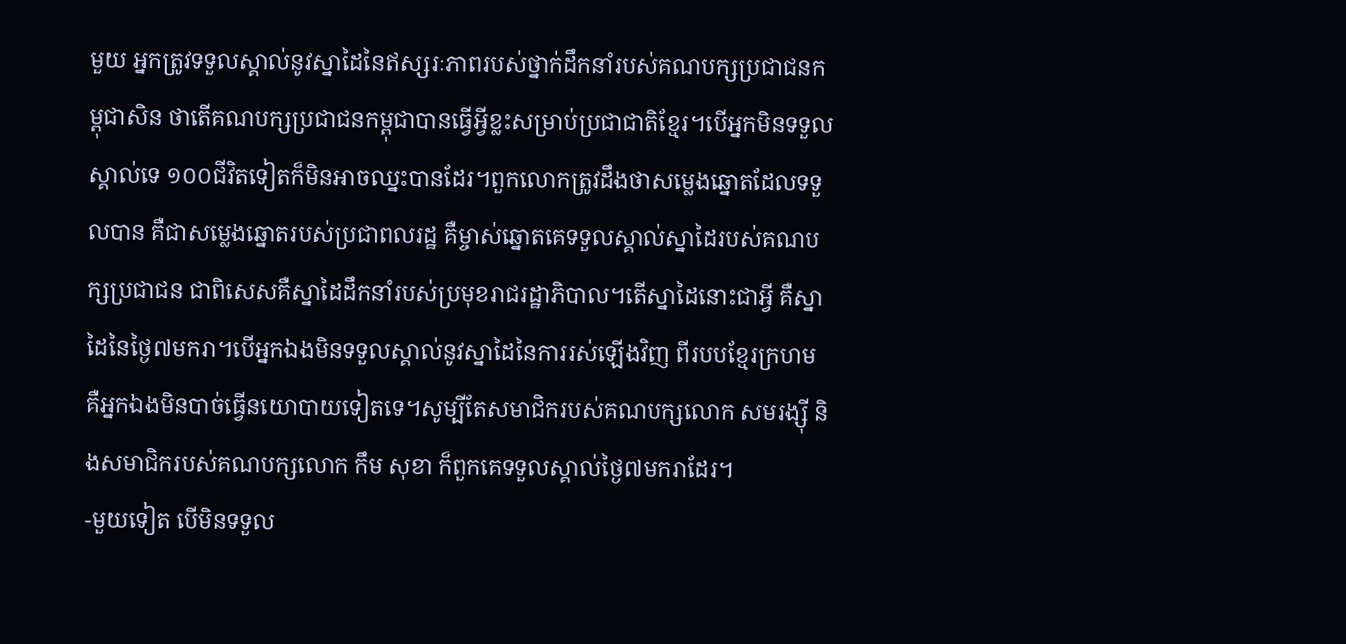មួយ អ្នកត្រូវទទួលស្គាល់នូវស្នាដៃនៃឥស្សរៈភាពរបស់ថ្នាក់ដឹកនាំរបស់គណបក្សប្រជាជនកម្ពុជាសិន ថាតើគណបក្សប្រជាជនកម្ពុជាបានធ្វើអ្វីខ្លះសម្រាប់ប្រជាជាតិខ្មែរ។បើអ្នកមិនទទួលស្គាល់ទេ ១០០ជីវិតទៀតក៏មិនអាចឈ្នះបានដែរ។ពួកលោកត្រូវដឹងថាសម្លេងឆ្នោតដែលទទួលបាន គឺជាសម្លេងឆ្នោតរបស់ប្រជាពលរដ្ឋ គឺម្ចាស់ឆ្នោតគេទទួលស្គាល់ស្នាដៃរបស់គណបក្សប្រជាជន ជាពិសេសគឺស្នាដៃដឹកនាំរបស់ប្រមុខរាជរដ្ឋាភិបាល។តើស្នាដៃនោះជាអ្វី គឺស្នាដៃនៃថ្ងៃ៧មករា។បើអ្នកឯងមិនទទួលស្គាល់នូវស្នាដៃនៃការរស់ឡើងវិញ ពីរបបខ្មែរក្រហម គឺអ្នកឯងមិនបាច់ធ្វើនយោបាយទៀតទេ។សូម្បីតែសមាជិករបស់គណបក្សលោក សមរង្ស៊ី និងសមាជិករបស់គណបក្សលោក កឹម សុខា ក៏ពួកគេទទួលស្គាល់ថ្ងៃ៧មករាដែរ។
-មួយទៀត បើមិនទទួល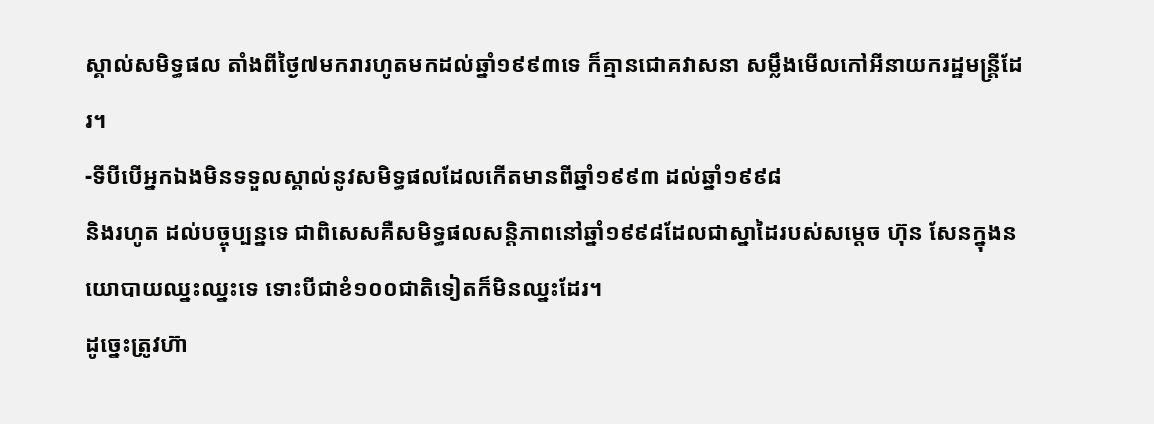ស្គាល់សមិទ្ធផល តាំងពីថ្ងៃ៧មករារហូតមកដល់ឆ្នាំ១៩៩៣ទេ ក៏គ្មានជោគវាសនា សម្លឹងមើលកៅអីនាយករដ្ឋមន្ត្រីដែរ។
-ទីបីបើអ្នកឯងមិនទទួលស្គាល់នូវសមិទ្ធផលដែលកើតមានពីឆ្នាំ១៩៩៣ ដល់ឆ្នាំ១៩៩៨
និងរហូត ដល់បច្ចុប្បន្នទេ ជាពិសេសគឺសមិទ្ធផលសន្តិភាពនៅឆ្នាំ១៩៩៨ដែលជាស្នាដៃរបស់សម្តេច ហ៊ុន សែនក្នុងនយោបាយឈ្នះឈ្នះទេ ទោះបីជាខំ១០០ជាតិទៀតក៏មិនឈ្នះដែរ។
ដូច្នេះត្រូវហ៊ា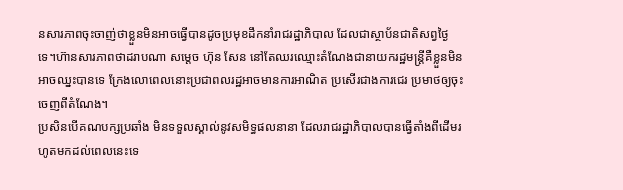នសារភាពចុះចាញ់ថាខ្លួនមិនអាចធ្វើបានដូចប្រមុខដឹកនាំរាជរដ្ឋាភិបាល ដែលជាស្ថាប័នជាតិសព្វថ្ងៃទេ។ហ៊ានសារភាពថាដរាបណា សម្តេច ហ៊ុន សែន នៅតែឈរឈ្មោះតំណែងជានាយករដ្ឋមន្ត្រីគឺខ្លួនមិនអាចឈ្នះបានទេ ក្រែងលោពេលនោះប្រជាពលរដ្ឋអាចមានការអាណិត ប្រសើរជាងការជេរ ប្រមាថឲ្យចុះចេញពីតំណែង។
ប្រសិនបើគណបក្សប្រឆាំង មិនទទួលស្គាល់នូវសមិទ្ធផលនានា ដែលរាជរដ្ឋាភិបាលបានធ្វើតាំងពីដើមរហូតមកដល់ពេលនេះទេ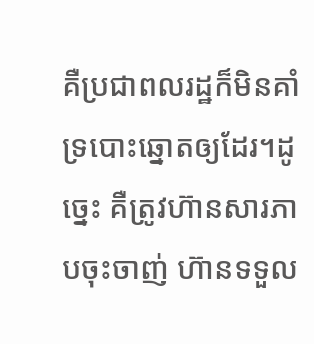គឺប្រជាពលរដ្ឋក៏មិនគាំទ្របោះឆ្នោតឲ្យដែរ។ដូច្នេះ គឺត្រូវហ៊ានសារភាបចុះចាញ់ ហ៊ានទទួល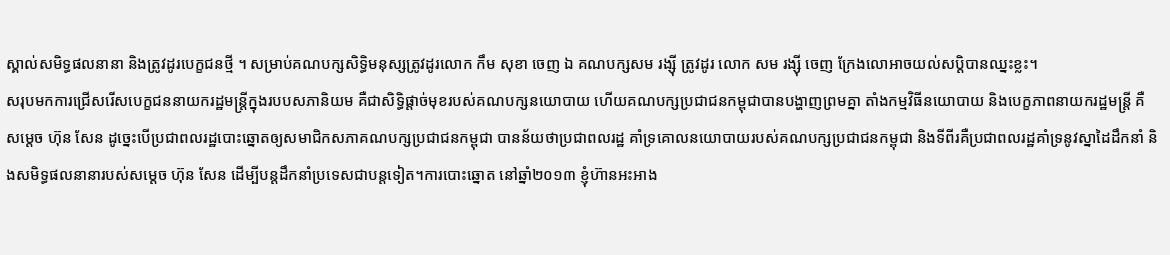ស្គាល់សមិទ្ធផលនានា និងត្រូវដូរបេក្ខជនថ្មី ។ សម្រាប់គណបក្សសិទ្ធិមនុស្សត្រូវដូរលោក កឹម សុខា ចេញ ឯ គណបក្សសម រង្ស៊ី ត្រូវដូរ លោក សម រង្ស៊ី ចេញ ក្រែងលោអាចយល់សប្តិបានឈ្នះខ្លះ។
សរុបមកការជ្រើសរើសបេក្ខជននាយករដ្ឋមន្ត្រីក្នុងរបបសភានិយម គឺជាសិទ្ធិផ្តាច់មុខរបស់គណបក្សនយោបាយ ហើយគណបក្សប្រជាជនកម្ពុជាបានបង្ហាញព្រមគ្នា តាំងកម្មវិធីនយោបាយ និងបេក្ខភាពនាយករដ្ឋមន្ត្រី គឺសម្តេច ហ៊ុន សែន ដូច្នេះបើប្រជាពលរដ្ឋបោះឆ្នោតឲ្យសមាជិកសភាគណបក្សប្រជាជនកម្ពុជា បានន័យថាប្រជាពលរដ្ឋ គាំទ្រគោលនយោបាយរបស់គណបក្សប្រជាជនកម្ពុជា និងទីពីរគឺប្រជាពលរដ្ឋគាំទ្រនូវស្នាដៃដឹកនាំ និងសមិទ្ធផលនានារបស់សម្តេច ហ៊ុន សែន ដើម្បីបន្តដឹកនាំប្រទេសជាបន្តទៀត។ការបោះឆ្នោត នៅឆ្នាំ២០១៣ ខ្ញុំហ៊ានអះអាង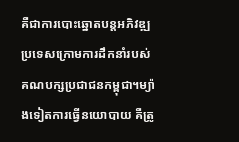គឺជាការបោះឆ្នោតបន្តអភិវឌ្ឍប្រទេសក្រោមការដឹកនាំរបស់គណបក្សប្រជាជនកម្ពុជា។ម្យ៉ាងទៀតការធ្វើនយោបាយ គឺត្រូ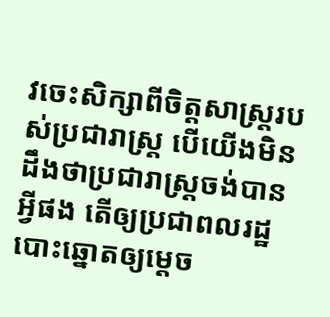វចេះសិក្សាពីចិត្តសាស្ត្ររបស់ប្រជារាស្ត្រ បើយើងមិនដឹងថាប្រជារាស្ត្រចង់បានអ្វីផង តើឲ្យប្រជាពលរដ្ឋបោះឆ្នោតឲ្យម្តេច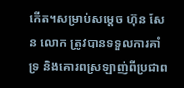កើត។សម្រាប់សម្តេច ហ៊ុន សែន លោក ត្រូវបានទទួលការគាំទ្រ និងគោរពស្រឡាញ់ពីប្រជាព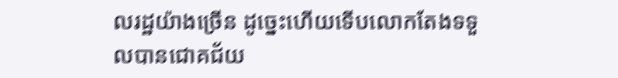លរដ្ឋយ៉ាងច្រើន ដូច្នេះហើយទើបលោកតែងទទួលបានជោគជ័យ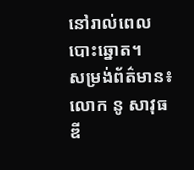នៅរាល់ពេលបោះឆ្នោត។
សម្រង់ព័ត៌មាន៖ លោក នូ សាវុធឌី